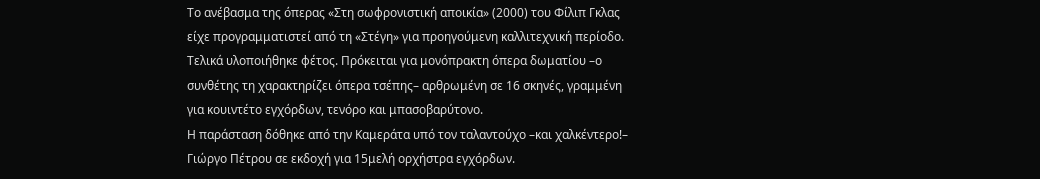Το ανέβασμα της όπερας «Στη σωφρονιστική αποικία» (2000) του Φίλιπ Γκλας είχε προγραμματιστεί από τη «Στέγη» για προηγούμενη καλλιτεχνική περίοδο. Τελικά υλοποιήθηκε φέτος. Πρόκειται για μονόπρακτη όπερα δωματίου –ο συνθέτης τη χαρακτηρίζει όπερα τσέπης– αρθρωμένη σε 16 σκηνές, γραμμένη για κουιντέτο εγχόρδων, τενόρο και μπασοβαρύτονο.
Η παράσταση δόθηκε από την Καμεράτα υπό τον ταλαντούχο –και χαλκέντερο!– Γιώργο Πέτρου σε εκδοχή για 15μελή ορχήστρα εγχόρδων.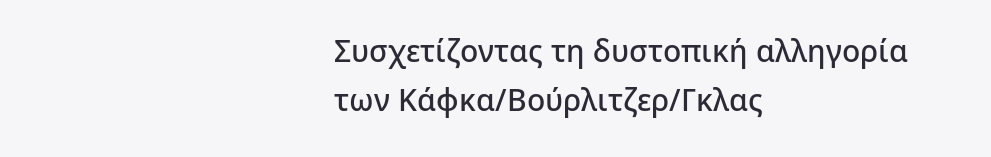Συσχετίζοντας τη δυστοπική αλληγορία των Κάφκα/Βούρλιτζερ/Γκλας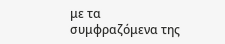με τα συμφραζόμενα της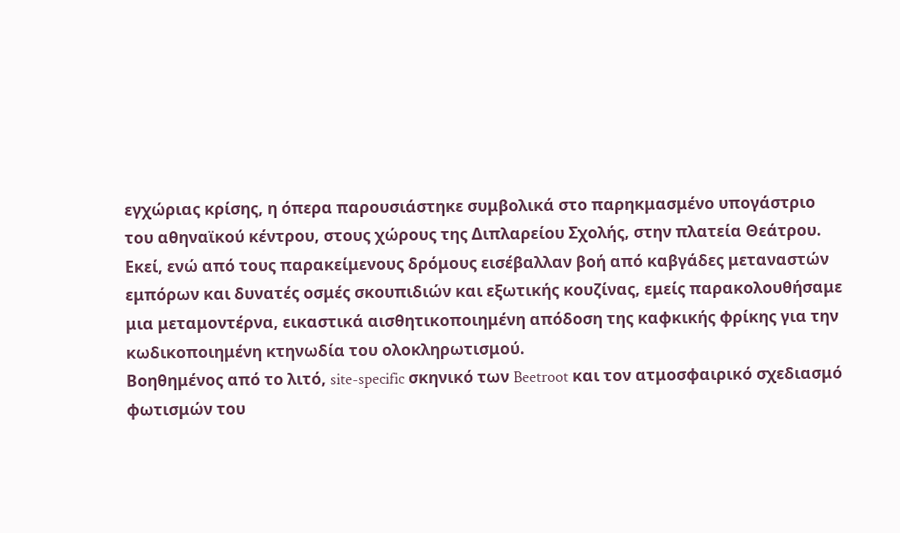εγχώριας κρίσης, η όπερα παρουσιάστηκε συμβολικά στο παρηκμασμένο υπογάστριο του αθηναϊκού κέντρου, στους χώρους της Διπλαρείου Σχολής, στην πλατεία Θεάτρου.
Εκεί, ενώ από τους παρακείμενους δρόμους εισέβαλλαν βοή από καβγάδες μεταναστών εμπόρων και δυνατές οσμές σκουπιδιών και εξωτικής κουζίνας, εμείς παρακολουθήσαμε μια μεταμοντέρνα, εικαστικά αισθητικοποιημένη απόδοση της καφκικής φρίκης για την κωδικοποιημένη κτηνωδία του ολοκληρωτισμού.
Βοηθημένος από το λιτό, site-specific σκηνικό των Beetroot και τον ατμοσφαιρικό σχεδιασμό φωτισμών του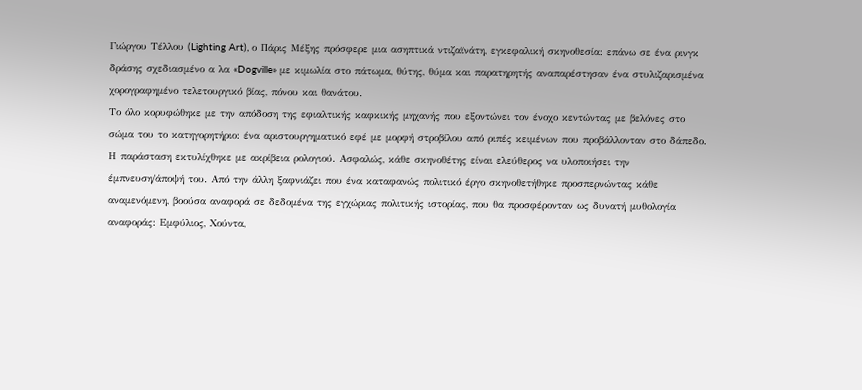Γιώργου Τέλλου (Lighting Art), ο Πάρις Μέξης πρόσφερε μια ασηπτικά ντιζαϊνάτη, εγκεφαλική σκηνοθεσία: επάνω σε ένα ρινγκ δράσης σχεδιασμένο α λα «Dogville» με κιμωλία στο πάτωμα, θύτης, θύμα και παρατηρητής αναπαρέστησαν ένα στυλιζαρισμένα χορογραφημένο τελετουργικό βίας, πόνου και θανάτου.
Το όλο κορυφώθηκε με την απόδοση της εφιαλτικής καφκικής μηχανής που εξοντώνει τον ένοχο κεντώντας με βελόνες στο σώμα του το κατηγορητήριο: ένα αριστουργηματικό εφέ με μορφή στροβίλου από ριπές κειμένων που προβάλλονταν στο δάπεδο.
Η παράσταση εκτυλίχθηκε με ακρίβεια ρολογιού. Ασφαλώς, κάθε σκηνοθέτης είναι ελεύθερος να υλοποιήσει την έμπνευση/άποψή του. Από την άλλη ξαφνιάζει που ένα καταφανώς πολιτικό έργο σκηνοθετήθηκε προσπερνώντας κάθε αναμενόμενη, βοούσα αναφορά σε δεδομένα της εγχώριας πολιτικής ιστορίας, που θα προσφέρονταν ως δυνατή μυθολογία αναφοράς: Εμφύλιος, Χούντα,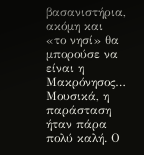βασανιστήρια, ακόμη και «το νησί» θα μπορούσε να είναι η Μακρόνησος…
Μουσικά, η παράσταση ήταν πάρα πολύ καλή. Ο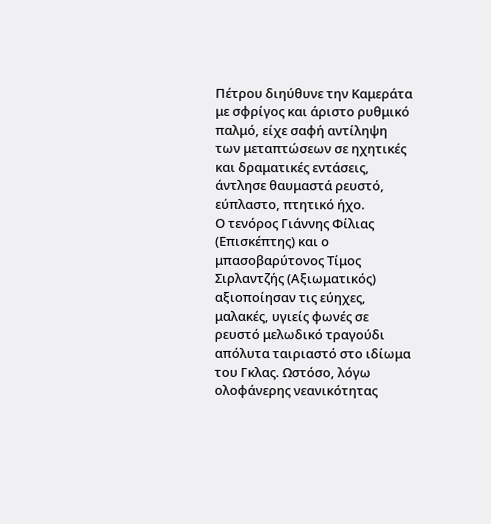Πέτρου διηύθυνε την Καμεράτα με σφρίγος και άριστο ρυθμικό παλμό, είχε σαφή αντίληψη των μεταπτώσεων σε ηχητικές και δραματικές εντάσεις, άντλησε θαυμαστά ρευστό, εύπλαστο, πτητικό ήχο.
Ο τενόρος Γιάννης Φίλιας (Επισκέπτης) και ο μπασοβαρύτονος Τίμος Σιρλαντζής (Αξιωματικός) αξιοποίησαν τις εύηχες, μαλακές, υγιείς φωνές σε ρευστό μελωδικό τραγούδι απόλυτα ταιριαστό στο ιδίωμα του Γκλας. Ωστόσο, λόγω ολοφάνερης νεανικότητας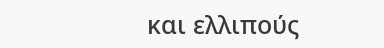και ελλιπούς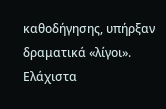καθοδήγησης, υπήρξαν δραματικά «λίγοι».
Ελάχιστα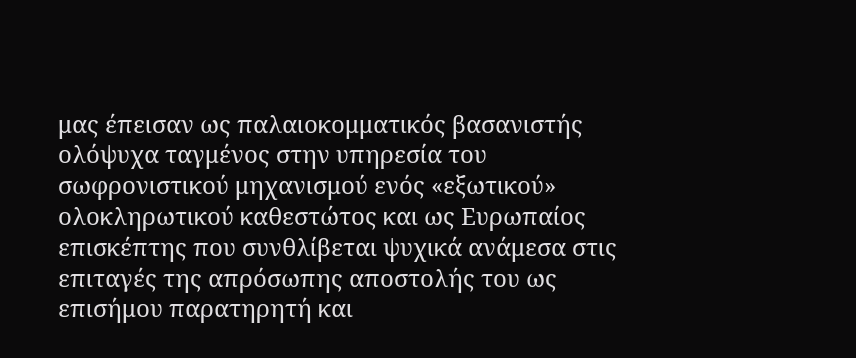μας έπεισαν ως παλαιοκομματικός βασανιστής ολόψυχα ταγμένος στην υπηρεσία του σωφρονιστικού μηχανισμού ενός «εξωτικού» ολοκληρωτικού καθεστώτος και ως Ευρωπαίος επισκέπτης που συνθλίβεται ψυχικά ανάμεσα στις επιταγές της απρόσωπης αποστολής του ως επισήμου παρατηρητή και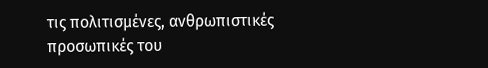τις πολιτισμένες, ανθρωπιστικές προσωπικές του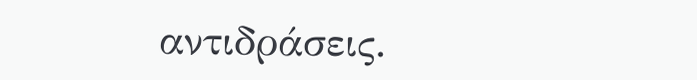αντιδράσεις.